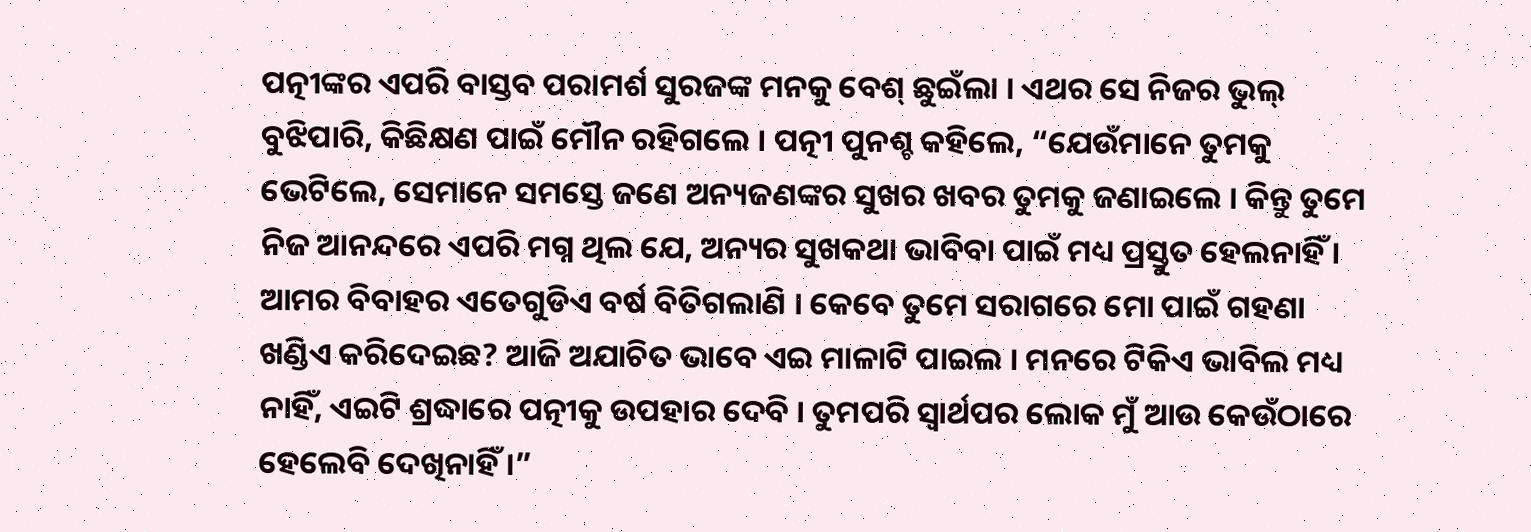ପତ୍ନୀଙ୍କର ଏପରି ବାସ୍ତବ ପରାମର୍ଶ ସୁରଜଙ୍କ ମନକୁ ବେଶ୍ ଛୁଇଁଲା । ଏଥର ସେ ନିଜର ଭୁଲ୍ ବୁଝିପାରି, କିଛିକ୍ଷଣ ପାଇଁ ମୌନ ରହିଗଲେ । ପତ୍ନୀ ପୁନଶ୍ଚ କହିଲେ, “ଯେଉଁମାନେ ତୁମକୁ ଭେଟିଲେ, ସେମାନେ ସମସ୍ତେ ଜଣେ ଅନ୍ୟଜଣଙ୍କର ସୁଖର ଖବର ତୁମକୁ ଜଣାଇଲେ । କିନ୍ତୁ ତୁମେ ନିଜ ଆନନ୍ଦରେ ଏପରି ମଗ୍ନ ଥିଲ ଯେ, ଅନ୍ୟର ସୁଖକଥା ଭାବିବା ପାଇଁ ମଧ୍ୟ ପ୍ରସ୍ତୁତ ହେଲନାହିଁ । ଆମର ବିବାହର ଏତେଗୁଡିଏ ବର୍ଷ ବିତିଗଲାଣି । କେବେ ତୁମେ ସରାଗରେ ମୋ ପାଇଁ ଗହଣା ଖଣ୍ଡିଏ କରିଦେଇଛ? ଆଜି ଅଯାଚିତ ଭାବେ ଏଇ ମାଳାଟି ପାଇଲ । ମନରେ ଟିକିଏ ଭାବିଲ ମଧ୍ୟ ନାହିଁ, ଏଇଟି ଶ୍ରଦ୍ଧାରେ ପତ୍ନୀକୁ ଉପହାର ଦେବି । ତୁମପରି ସ୍ୱାର୍ଥପର ଲୋକ ମୁଁ ଆଉ କେଉଁଠାରେ ହେଲେବି ଦେଖିନାହିଁ ।”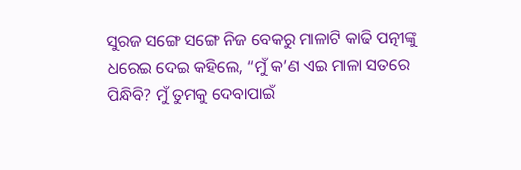ସୁରଜ ସଙ୍ଗେ ସଙ୍ଗେ ନିଜ ବେକରୁ ମାଳାଟି କାଢି ପତ୍ନୀଙ୍କୁ ଧରେଇ ଦେଇ କହିଲେ, “ମୁଁ କ’ଣ ଏଇ ମାଳା ସତରେ ପିନ୍ଧିବି? ମୁଁ ତୁମକୁ ଦେବାପାଇଁ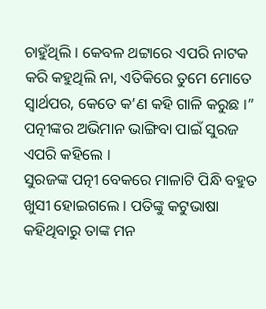ଚାହୁଁଥିଲି । କେବଳ ଥଟ୍ଟାରେ ଏପରି ନାଟକ କରି କହୁଥିଲି ନା, ଏତିକିରେ ତୁମେ ମୋତେ ସ୍ୱାର୍ଥପର, କେତେ କ’ଣ କହି ଗାଳି କରୁଛ ।” ପତ୍ନୀଙ୍କର ଅଭିମାନ ଭାଙ୍ଗିବା ପାଇଁ ସୁରଜ ଏପରି କହିଲେ ।
ସୁରଜଙ୍କ ପତ୍ନୀ ବେକରେ ମାଳାଟି ପିନ୍ଧି ବହୁତ ଖୁସୀ ହୋଇଗଲେ । ପତିଙ୍କୁ କଟୁଭାଷା କହିଥିବାରୁ ତାଙ୍କ ମନ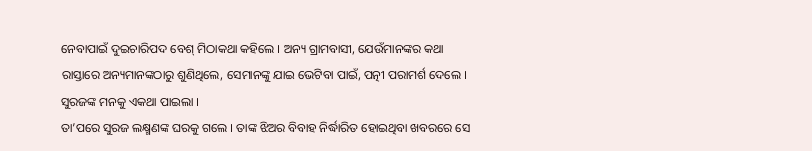ନେବାପାଇଁ ଦୁଇଚାରିପଦ ବେଶ୍ ମିଠାକଥା କହିଲେ । ଅନ୍ୟ ଗ୍ରାମବାସୀ, ଯେଉଁମାନଙ୍କର କଥା ରାସ୍ତାରେ ଅନ୍ୟମାନଙ୍କଠାରୁ ଶୁଣିଥିଲେ, ସେମାନଙ୍କୁ ଯାଇ ଭେଟିବା ପାଇଁ, ପତ୍ନୀ ପରାମର୍ଶ ଦେଲେ । ସୁରଜଙ୍କ ମନକୁ ଏକଥା ପାଇଲା ।
ତା’ପରେ ସୁରଜ ଲକ୍ଷ୍ମଣଙ୍କ ଘରକୁ ଗଲେ । ତାଙ୍କ ଝିଅର ବିବାହ ନିର୍ଦ୍ଧାରିତ ହୋଇଥିବା ଖବରରେ ସେ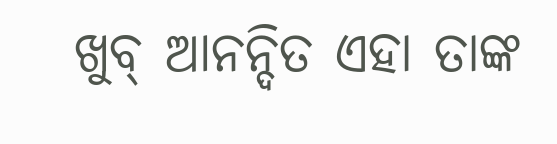ଖୁବ୍ ଆନନ୍ଦିତ ଏହା ତାଙ୍କ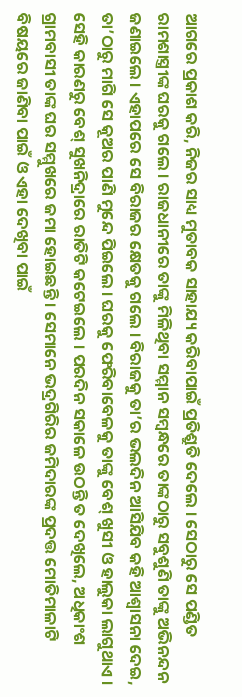ଆଗରେ ପ୍ରକାଶ କରି, ନିଜର ସାଧ୍ୟ ମୁତାବକ ସାହାଯ୍ୟ କରିବାପାଇଁ ପ୍ରତିଶ୍ରୁତି ଦେଲେ । ସେଠାରୁ ସେ ପଣ୍ଡିତ ରାମଶାସ୍ତ୍ରୀଙ୍କ ଘରକୁ ଗଲେ । ରାଜଧାନୀରେ ତାଙ୍କୁ ମିଳିଥିବା ସମ୍ମାନ ସମ୍ବନ୍ଧରେ ତାଙ୍କଠାରୁ ସବୁଶୁଣି ତାଙ୍କୁ ଅଭିନନ୍ଦନ ଜଣାଇଲେ । ଏହାପରେ ସେ ବିରାଜର କ୍ଷେତକୁ ଗଲେ । ବିରାଜକୁ ତା’ର ଭଲଦିନ ଆସିଯିବ କହି ଆଶ୍ୱାସନା ଦେଇ, ତା’ଠାରୁ ମାଗି ସେ କୂଅର ପାଣି ମୁନ୍ଦେ ପିଇଲେ । ଘରକୁ ଫେରିବାବେଳକୁ ତାଙ୍କୁ ବେଶ୍ ଖୁସୀ ଓ ହାଲୁକା ଲାଗୁଥାଏ । ସେହି କାରଣରୁ ବେଶ୍ ସୁଖନିଦ୍ରାରେ ରାତିଟି କଟେଇଲେ । ପରଦିନ ସକାଳେ ଉଠନ୍ତି ତ ଦେଖିଲେ, ଅଧିକାଂଶ ଗ୍ରାମବାସୀ ତାଙ୍କ ଘର ସମ୍ମୁଖରେ ଜମା ହୋଇଛନ୍ତି । ସେମାନେ ଭଦ୍ରଗିରିର ଜମିଦାରଙ୍କ ପ୍ରଦତ୍ତ ମୋତିମାଳାଟି ବିଷୟରେ ଜାଣିବା ପାଇଁ ଓ ଏହା ଦେଖିବା ପାଇଁ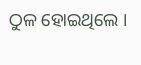ଠୁଳ ହୋଇଥିଲେ ।